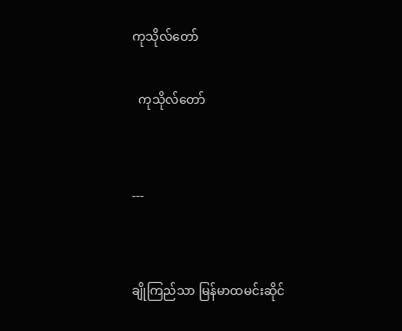ကုသိုလ်တော်

  ကုသိုလ်တော်


---


ချိုကြည်သာ မြန်မာထမင်းဆိုင်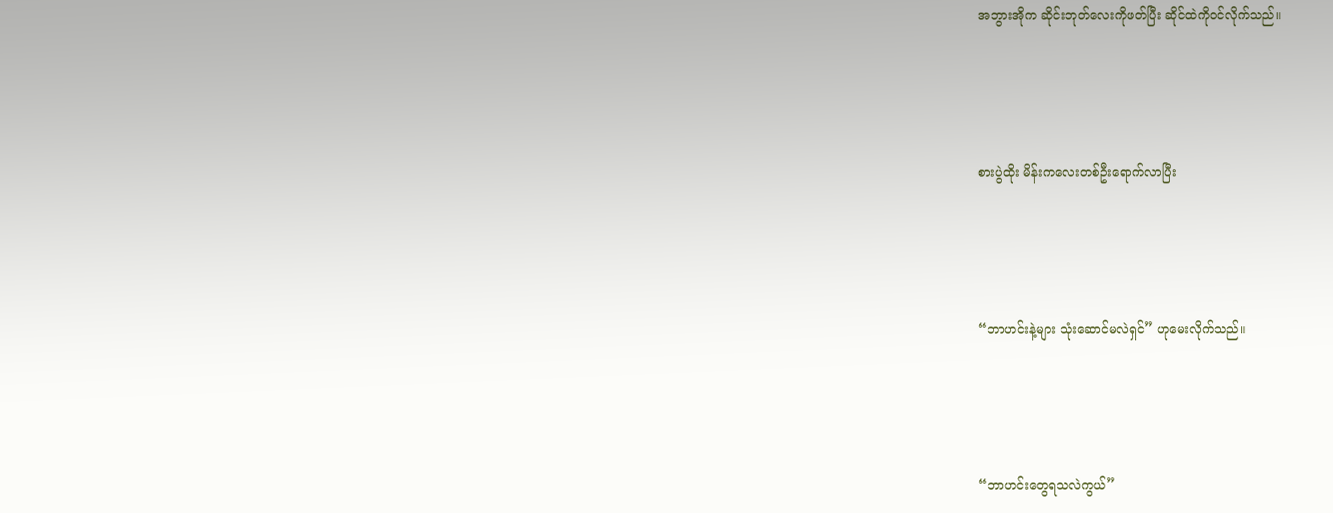အဘွားအိုက ဆိုင်းဘုတ်လေးကိုဖတ်ပြီး ဆိုင်ထဲကိုဝင်လိုက်သည်။




စားပွဲထိုး မိန်းကလေးတစ်ဦးရောက်လာပြီး




“ဘာဟင်းနဲ့များ သုံးဆောင်မလဲရှင်” ဟုမေးလိုက်သည်။




“ဘာဟင်းတွေရသလဲကွယ်”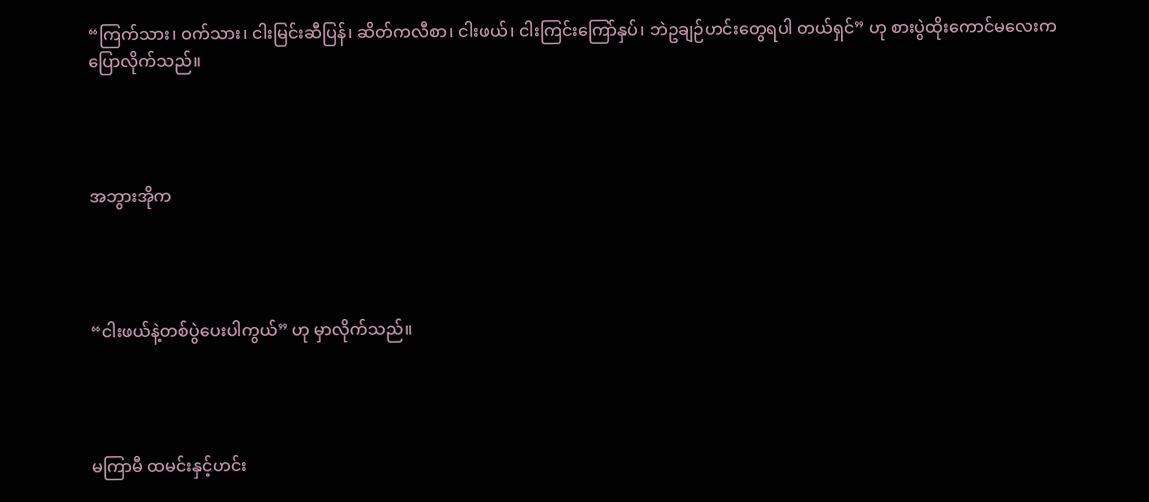“ကြက်သား၊ ဝက်သား၊ ငါးမြင်းဆီပြန်၊ ဆိတ်ကလီစာ၊ ငါးဖယ်၊ ငါးကြင်းကြော်နှပ်၊ ဘဲဥချဉ်ဟင်းတွေရပါ တယ်ရှင်” ဟု စားပွဲထိုးကောင်မလေးကပြောလိုက်သည်။




အဘွားအိုက




“ငါးဖယ်နဲ့တစ်ပွဲပေးပါကွယ်” ဟု မှာလိုက်သည်။




မကြာမီ ထမင်းနှင့်ဟင်း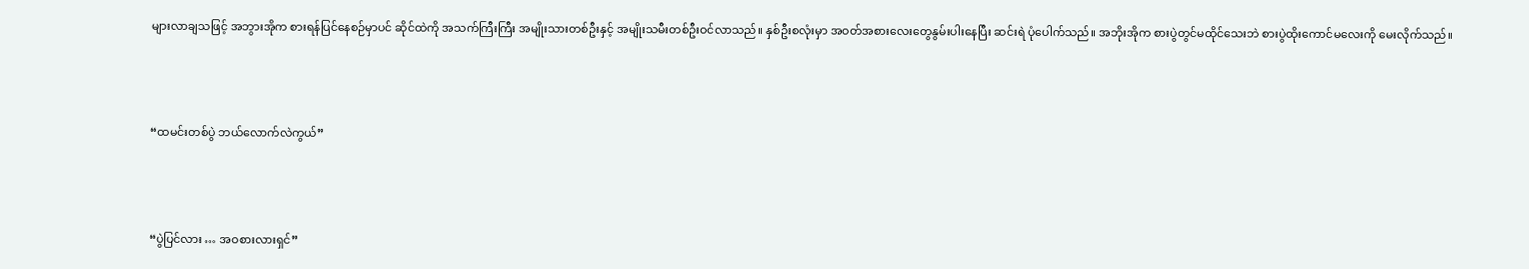များလာချသဖြင့် အဘွားအိုက စားရန်ပြင်နေစဉ်မှာပင် ဆိုင်ထဲကို အသက်ကြီးကြီး အမျိုးသားတစ်ဦးနှင့် အမျိုးသမီးတစ်ဦးဝင်လာသည်။ နှစ်ဦးစလုံးမှာ အဝတ်အစားလေးတွေနွမ်းပါးနေပြီး ဆင်းရဲ ပုံပေါက်သည်။ အဘိုးအိုက စားပွဲတွင်မထိုင်သေးဘဲ စားပွဲထိုးကောင်မလေးကို မေးလိုက်သည်။




“ထမင်းတစ်ပွဲ ဘယ်လောက်လဲကွယ်”




“ပွဲပြင်လား … အဝစားလားရှင်”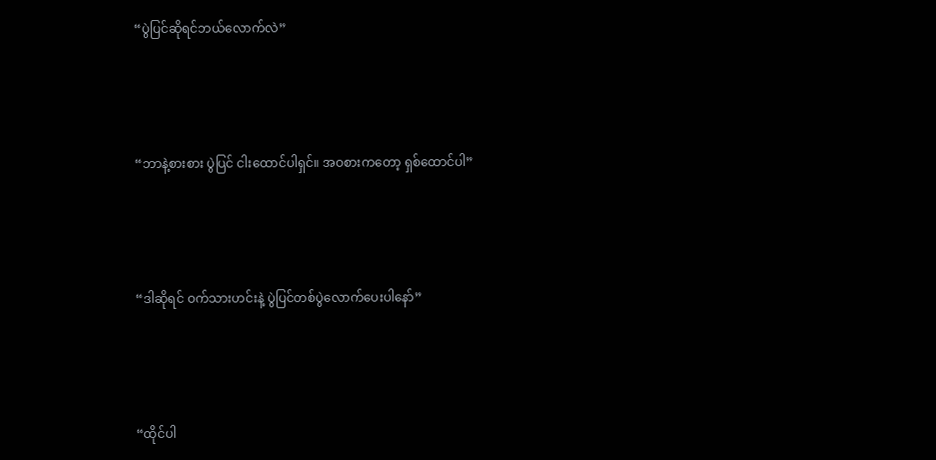“ပွဲပြင်ဆိုရင်ဘယ်လောက်လဲ”




“ဘာနဲ့စားစား ပွဲပြင် ငါးထောင်ပါရှင်။ အဝစားကတော့ ရှစ်ထောင်ပါ”




“ဒါဆိုရင် ဝက်သားဟင်းနဲ့ ပွဲပြင်တစ်ပွဲလောက်ပေးပါနော်”




“ထိုင်ပါ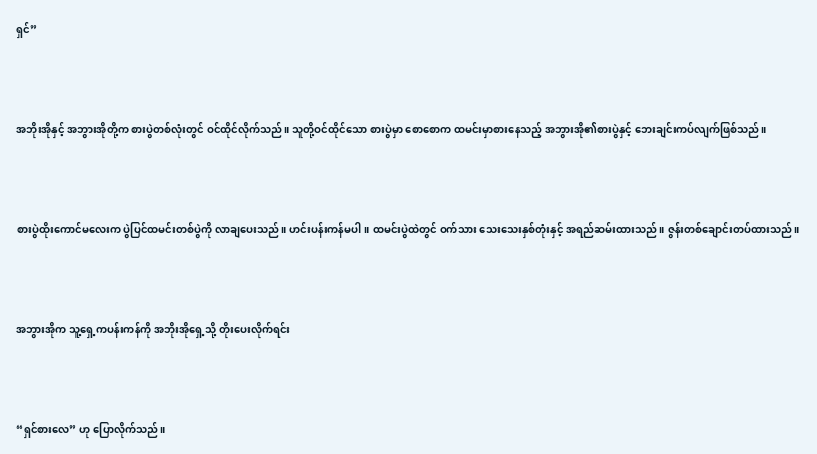ရှင်”




အဘိုးအိုနှင့် အဘွားအိုတို့က စားပွဲတစ်လုံးတွင် ဝင်ထိုင်လိုက်သည်။ သူတို့ဝင်ထိုင်သော စားပွဲမှာ စောစောက ထမင်းမှာစားနေသည့် အဘွားအို၏စားပွဲနှင့် ဘေးချင်းကပ်လျက်ဖြစ်သည်။




စားပွဲထိုးကောင်မလေးက ပွဲပြင်ထမင်းတစ်ပွဲကို လာချပေးသည်။ ဟင်းပန်းကန်မပါ။ ထမင်းပွဲထဲတွင် ဝက်သား သေးသေးနှစ်တုံးနှင့် အရည်ဆမ်းထားသည်။ ဇွန်းတစ်ချောင်းတပ်ထားသည်။




အဘွားအိုက သူ့ရှေ့ကပန်းကန်ကို အဘိုးအိုရှေ့သို့ တိုးပေးလိုက်ရင်း




“ရှင်စားလေ” ဟု ပြောလိုက်သည်။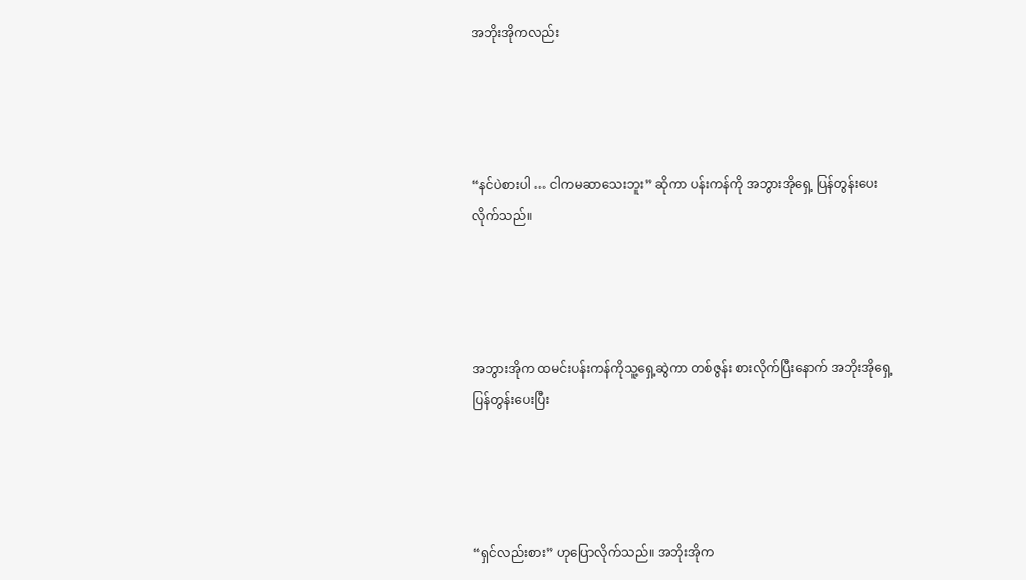အဘိုးအိုကလည်း




“နင်ပဲစားပါ … ငါကမဆာသေးဘူး” ဆိုကာ ပန်းကန်ကို အဘွားအိုရှေ့ ပြန်တွန်းပေးလိုက်သည်။




အဘွားအိုက ထမင်းပန်းကန်ကိုသူ့ရှေ့ဆွဲကာ တစ်ဇွန်း စားလိုက်ပြီးနောက် အဘိုးအိုရှေ့ ပြန်တွန်းပေးပြီး




“ရှင်လည်းစား” ဟုပြောလိုက်သည်။ အဘိုးအိုက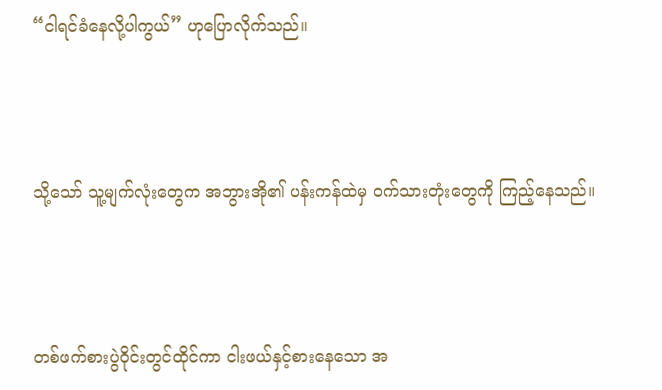“ငါရင်ခံနေလို့ပါကွယ်” ဟုပြောလိုက်သည်။




သို့သော် သူ့မျက်လုံးတွေက အဘွားအို၏ ပန်းကန်ထဲမှ ဝက်သားတုံးတွေကို ကြည့်နေသည်။




တစ်ဖက်စားပွဲဝိုင်းတွင်ထိုင်ကာ ငါးဖယ်နှင့်စားနေသော အ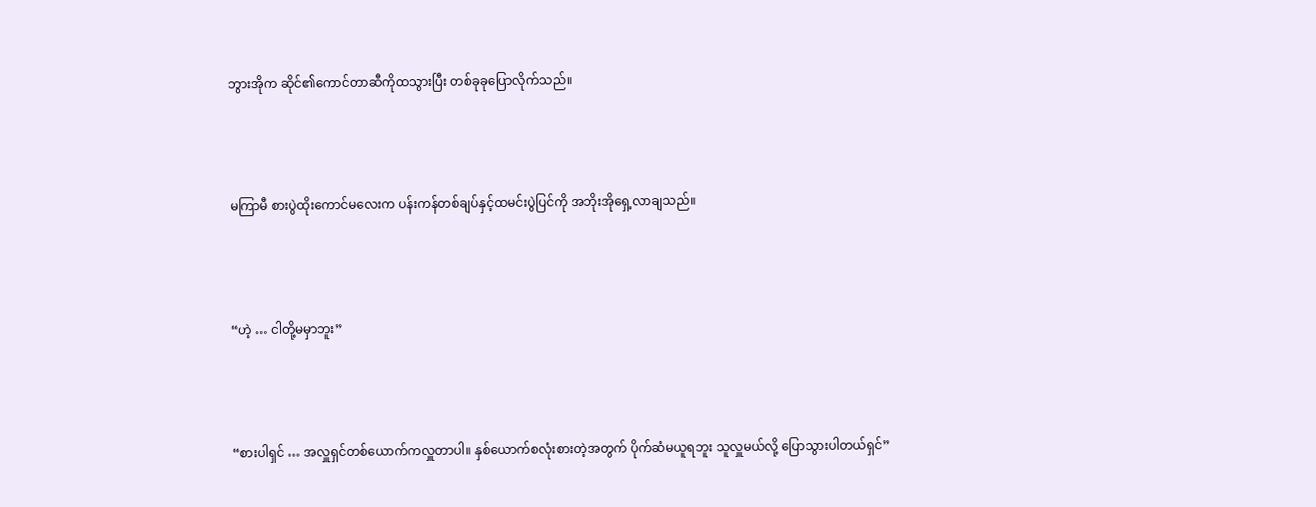ဘွားအိုက ဆိုင်၏ကောင်တာဆီကိုထသွားပြီး တစ်ခုခုပြောလိုက်သည်။




မကြာမီ စားပွဲထိုးကောင်မလေးက ပန်းကန်တစ်ချပ်နှင့်ထမင်းပွဲပြင်ကို အဘိုးအိုရှေ့လာချသည်။




“ဟဲ့ … ငါတို့မမှာဘူး”




“စားပါရှင် … အလှူရှင်တစ်ယောက်ကလှူတာပါ။ နှစ်ယောက်စလုံးစားတဲ့အတွက် ပိုက်ဆံမယူရဘူး သူလှူမယ်လို့ ပြောသွားပါတယ်ရှင်”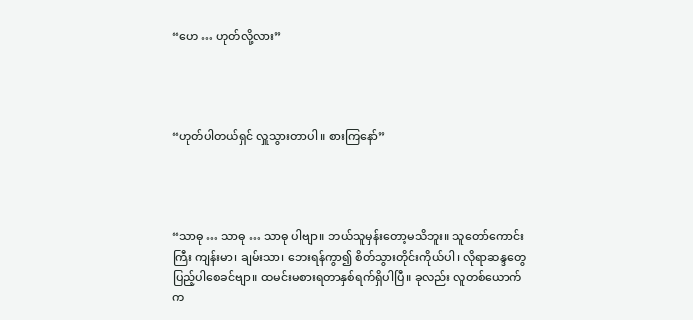“ဟေ … ဟုတ်လို့လား”




“ဟုတ်ပါတယ်ရှင် လှူသွားတာပါ။ စားကြနော်”




“သာဓု … သာဓု … သာဓု ပါဗျာ။ ဘယ်သူမှန်းတော့မသိဘူး။ သူတော်ကောင်းကြီး ကျန်းမာ၊ ချမ်းသာ၊ ဘေးရန်ကွာ၍ စိတ်သွားတိုင်းကိုယ်ပါ၊ လိုရာဆန္ဒတွေပြည့်ပါစေခင်ဗျာ။ ထမင်းမစားရတာနှစ်ရက်ရှိပါပြီ။ ခုလည်း လူတစ်ယောက်က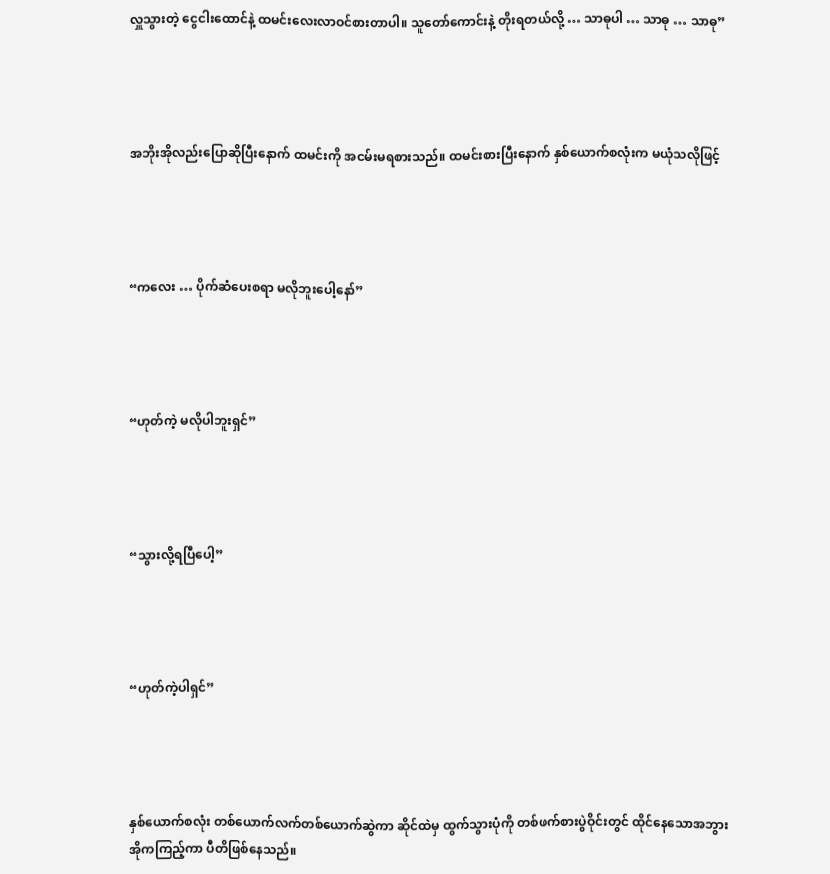လှူသွားတဲ့ ငွေငါးထောင်နဲ့ ထမင်းလေးလာဝင်စားတာပါ။ သူတော်ကောင်းနဲ့ တိုးရတယ်လို့ … သာဓုပါ … သာဓု … သာဓု”




အဘိုးအိုလည်းပြောဆိုပြီးနောက် ထမင်းကို အငမ်းမရစားသည်။ ထမင်းစားပြီးနောက် နှစ်ယောက်စလုံးက မယုံသလိုဖြင့်




“ကလေး … ပိုက်ဆံပေးစရာ မလိုဘူးပေါ့နော်”




“ဟုတ်ကဲ့ မလိုပါဘူးရှင်”




“သွားလို့ရပြီပေါ့”




“ဟုတ်ကဲ့ပါရှင်”




နှစ်ယောက်စလုံး တစ်ယောက်လက်တစ်ယောက်ဆွဲကာ ဆိုင်ထဲမှ ထွက်သွားပုံကို တစ်ဖက်စားပွဲဝိုင်းတွင် ထိုင်နေသောအဘွားအိုကကြည့်ကာ ပီတိဖြစ်နေသည်။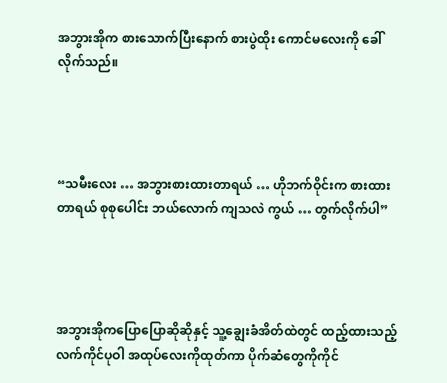အဘွားအိုက စားသောက်ပြီးနောက် စားပွဲထိုး ကောင်မလေးကို ခေါ်လိုက်သည်။




“သမီးလေး … အဘွားစားထားတာရယ် … ဟိုဘက်ဝိုင်းက စားထားတာရယ် စုစုပေါင်း ဘယ်လောက် ကျသလဲ ကွယ် … တွက်လိုက်ပါ”




အဘွားအိုကပြောပြောဆိုဆိုနှင့် သူ့ချွေးခံအိတ်ထဲတွင် ထည့်ထားသည့် လက်ကိုင်ပုဝါ အထုပ်လေးကိုထုတ်ကာ ပိုက်ဆံတွေကိုကိုင်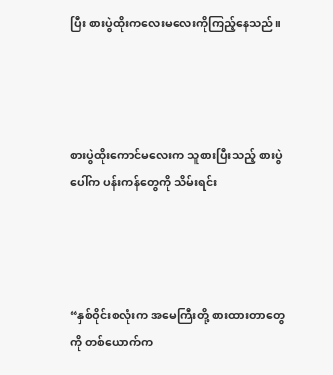ပြီး စားပွဲထိုးကလေးမလေးကိုကြည့်နေသည်။




စားပွဲထိုးကောင်မလေးက သူစားပြီးသည့် စားပွဲပေါ်က ပန်းကန်တွေကို သိမ်းရင်း




“နှစ်ဝိုင်းစလုံးက အမေကြီးတို့ စားထားတာတွေကို တစ်ယောက်က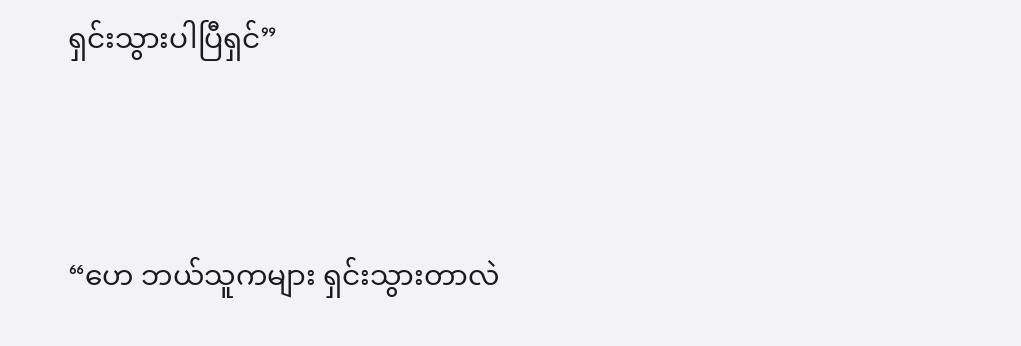ရှင်းသွားပါပြီရှင်”




“ဟေ ဘယ်သူကများ ရှင်းသွားတာလဲ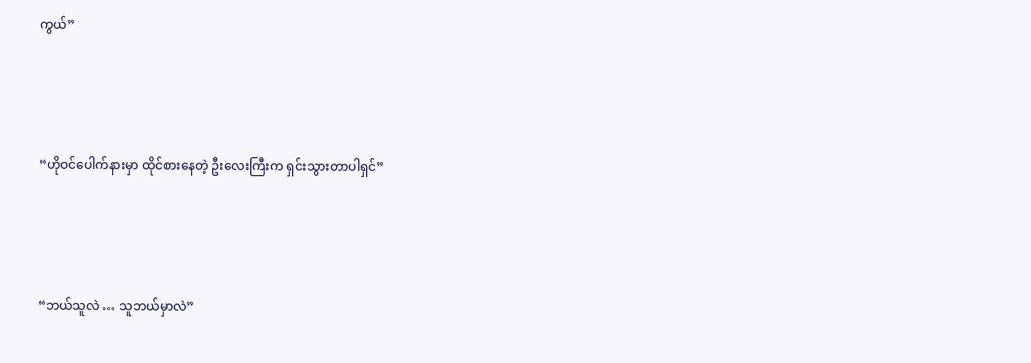ကွယ်”




“ဟိုဝင်ပေါက်နားမှာ ထိုင်စားနေတဲ့ ဦးလေးကြီးက ရှင်းသွားတာပါရှင်”




“ဘယ်သူလဲ … သူဘယ်မှာလဲ”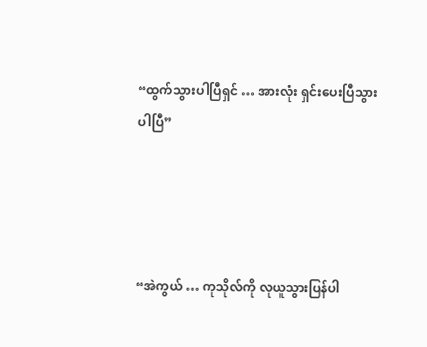“ထွက်သွားပါပြီရှင် … အားလုံး ရှင်းပေးပြီသွားပါပြီ”




“အဲကွယ် … ကုသိုလ်ကို လုယူသွားပြန်ပါ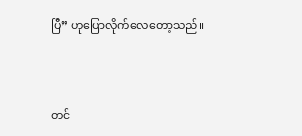ပြီ” ဟုပြောလိုက်လေတော့သည်။




တင်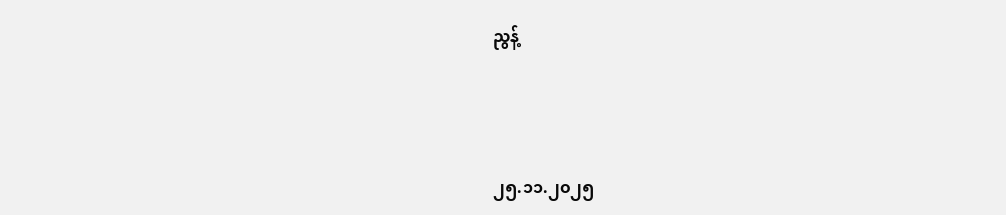ညွန့်




၂၅.၁၁.၂၀၂၅